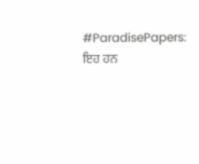#ParadisePapers: ਇਹ ਹਨ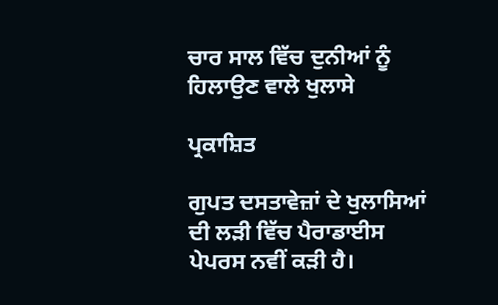ਚਾਰ ਸਾਲ ਵਿੱਚ ਦੁਨੀਆਂ ਨੂੰ ਹਿਲਾਉਣ ਵਾਲੇ ਖੁਲਾਸੇ

ਪ੍ਰਕਾਸ਼ਿਤ

ਗੁਪਤ ਦਸਤਾਵੇਜ਼ਾਂ ਦੇ ਖੁਲਾਸਿਆਂ ਦੀ ਲੜੀ ਵਿੱਚ ਪੈਰਾਡਾਈਸ ਪੇਪਰਸ ਨਵੀਂ ਕੜੀ ਹੈ।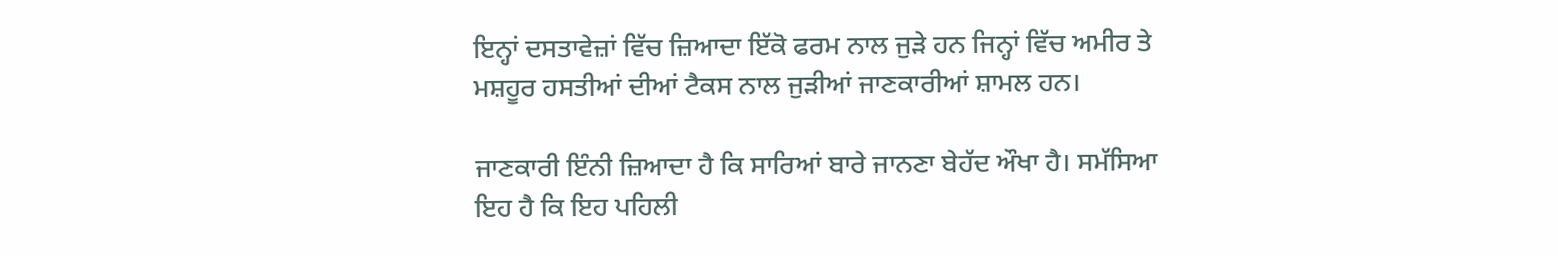ਇਨ੍ਹਾਂ ਦਸਤਾਵੇਜ਼ਾਂ ਵਿੱਚ ਜ਼ਿਆਦਾ ਇੱਕੋ ਫਰਮ ਨਾਲ ਜੁੜੇ ਹਨ ਜਿਨ੍ਹਾਂ ਵਿੱਚ ਅਮੀਰ ਤੇ ਮਸ਼ਹੂਰ ਹਸਤੀਆਂ ਦੀਆਂ ਟੈਕਸ ਨਾਲ ਜੁੜੀਆਂ ਜਾਣਕਾਰੀਆਂ ਸ਼ਾਮਲ ਹਨ।

ਜਾਣਕਾਰੀ ਇੰਨੀ ਜ਼ਿਆਦਾ ਹੈ ਕਿ ਸਾਰਿਆਂ ਬਾਰੇ ਜਾਨਣਾ ਬੇਹੱਦ ਔਖਾ ਹੈ। ਸਮੱਸਿਆ ਇਹ ਹੈ ਕਿ ਇਹ ਪਹਿਲੀ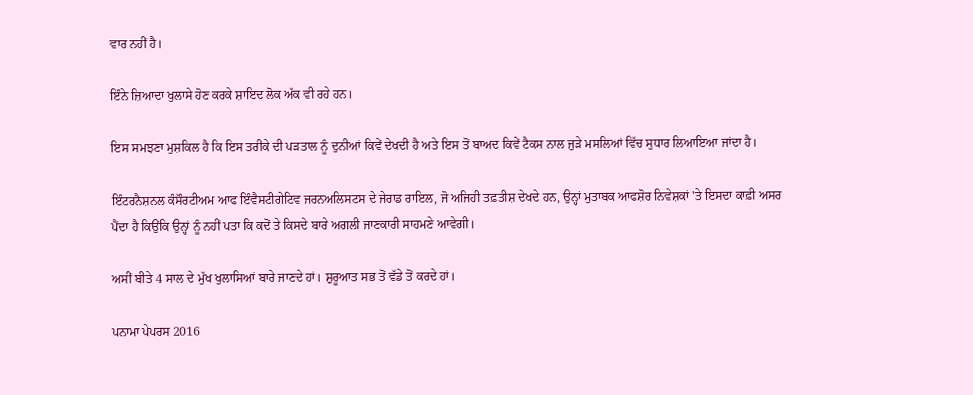ਵਾਰ ਨਹੀਂ ਹੈ।

ਇੰਨੇ ਜ਼ਿਆਦਾ ਖੁਲਾਸੇ ਹੋਣ ਕਰਕੇ ਸ਼ਾਇਦ ਲੋਕ ਅੱਕ ਵੀ ਰਹੇ ਹਨ।

ਇਸ ਸਮਝਣਾ ਮੁਸ਼ਕਿਲ ਹੈ ਕਿ ਇਸ ਤਰੀਕੇ ਦੀ ਪੜਤਾਲ ਨੂੰ ਦੁਨੀਆਂ ਕਿਵੇਂ ਦੇਖਦੀ ਹੈ ਅਤੇ ਇਸ ਤੋਂ ਬਾਅਦ ਕਿਵੇਂ ਟੈਕਸ ਨਾਲ ਜੁੜੇ ਮਸਲਿਆਂ ਵਿੱਚ ਸੁਧਾਰ ਲਿਆਇਆ ਜਾਂਦਾ ਹੈ।

ਇੰਟਰਨੈਸ਼ਨਲ ਕੰਸੌਰਟੀਅਮ ਆਫ ਇੰਵੈਸਟੀਗੇਟਿਵ ਜਰਨਅਲਿਸਟਸ ਦੇ ਜੇਰਾਡ ਰਾਇਲ, ਜੋ ਅਜਿਹੀ ਤਫ਼ਤੀਸ਼ ਦੇਖਦੇ ਹਨ, ਉਨ੍ਹਾਂ ਮੁਤਾਬਕ ਆਫਸ਼ੋਰ ਨਿਵੇਸ਼ਕਾਂ 'ਤੇ ਇਸਦਾ ਕਾਫ਼ੀ ਅਸਰ ਪੈਂਦਾ ਹੈ ਕਿਉਂਕਿ ਉਨ੍ਹਾਂ ਨੂੰ ਨਹੀਂ ਪਤਾ ਕਿ ਕਦੋਂ ਤੇ ਕਿਸਦੇ ਬਾਰੇ ਅਗਲੀ ਜਾਣਕਾਰੀ ਸਾਹਮਣੇ ਆਵੇਗੀ।

ਅਸੀਂ ਬੀਤੇ 4 ਸਾਲ ਦੇ ਮੁੱਖ ਖੁਲਾਸਿਆਂ ਬਾਰੇ ਜਾਣਦੇ ਹਾਂ। ਸ਼ੁਰੂਆਤ ਸਭ ਤੋਂ ਵੱਡੇ ਤੋਂ ਕਰਦੇ ਹਾਂ।

ਪਨਾਮਾ ਪੇਪਰਸ 2016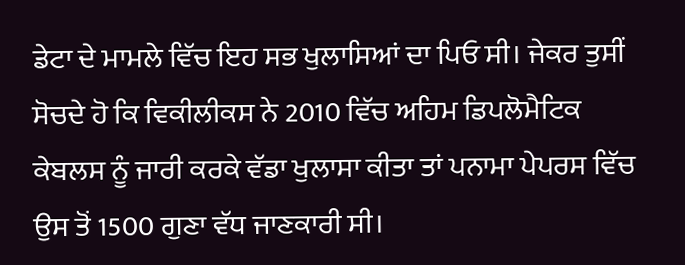ਡੇਟਾ ਦੇ ਮਾਮਲੇ ਵਿੱਚ ਇਹ ਸਭ ਖੁਲਾਸਿਆਂ ਦਾ ਪਿਓ ਸੀ। ਜੇਕਰ ਤੁਸੀਂ ਸੋਚਦੇ ਹੋ ਕਿ ਵਿਕੀਲੀਕਸ ਨੇ 2010 ਵਿੱਚ ਅਹਿਮ ਡਿਪਲੋਮੈਟਿਕ ਕੇਬਲਸ ਨੂੰ ਜਾਰੀ ਕਰਕੇ ਵੱਡਾ ਖੁਲਾਸਾ ਕੀਤਾ ਤਾਂ ਪਨਾਮਾ ਪੇਪਰਸ ਵਿੱਚ ਉਸ ਤੋਂ 1500 ਗੁਣਾ ਵੱਧ ਜਾਣਕਾਰੀ ਸੀ।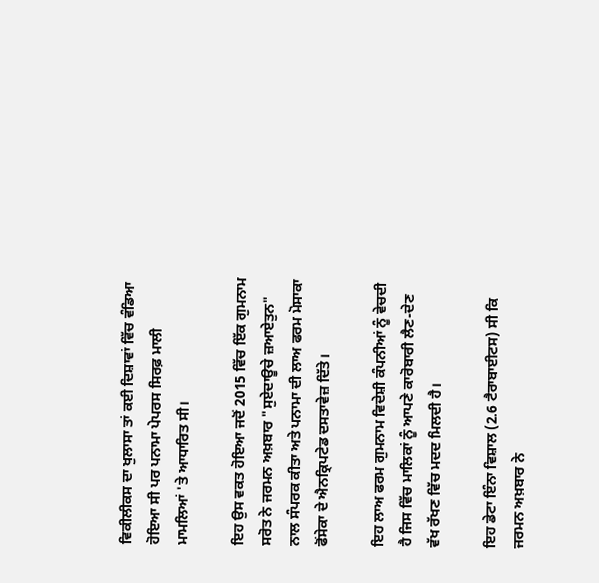ਵਿਕੀਲੀਕਸ ਦਾ ਖੁਲਾਸਾ ਤਾਂ ਕਈ ਦਿਸ਼ਾਵਾਂ ਵਿੱਚ ਵੰਡਿਆ ਹੋਇਆ ਸੀ ਪਰ ਪਨਾਮਾ ਪੇਪਰਸ ਸਿਰਫ਼ ਮਾਲੀ ਮਾਮਲਿਆਂ 'ਤੇ ਆਧਾਰਿਤ ਸੀ।

ਇਹ ਉਸ ਵਕਤ ਹੋਇਆ ਜਦੋਂ 2015 ਵਿੱਚ ਇੱਕ ਗੁਮਨਾਮ ਸਰੋਤ ਨੇ ਜਰਮਨ ਅਖ਼ਬਾਰ "ਸੁਏਦਾਊਚੇ ਜ਼ਆਏਤੁਨ" ਨਾਲ ਸੰਪਰਕ ਕੀਤਾ ਅਤੇ ਪਨਾਮਾ ਦੀ ਲਾਅ ਫਰਮ ਮੋਸਾਕਾ ਫੋਂਸੇਕਾ ਦੇ ਐਨਕ੍ਰਿਪਟੇਡ ਦਸਤਾਵੇਜ਼ ਦਿੱਤੇ।

ਇਹ ਲਾਅ ਫਰਮ ਗੁਮਨਾਮ ਵਿਦੇਸ਼ੀ ਕੰਪਨੀਆਂ ਨੂੰ ਵੇਚਦੀ ਹੈ ਜਿਸ ਵਿੱਚ ਮਾਲਿਕਾਂ ਨੂੰ ਆਪਣੇ ਕਾਰੋਬਾਰੀ ਲੈਣ-ਦੇਣ ਵੱਖ ਰੱਖਣ ਵਿੱਚ ਮਦਦ ਮਿਲਦੀ ਹੈ।

ਇਹ ਡੇਟਾ ਇੰਨਾ ਵਿਸ਼ਾਲ (2.6 ਟੈਰਾਬਾਈਟਸ) ਸੀ ਕਿ ਜਰਮਨ ਅਖ਼ਬਾਰ ਨੇ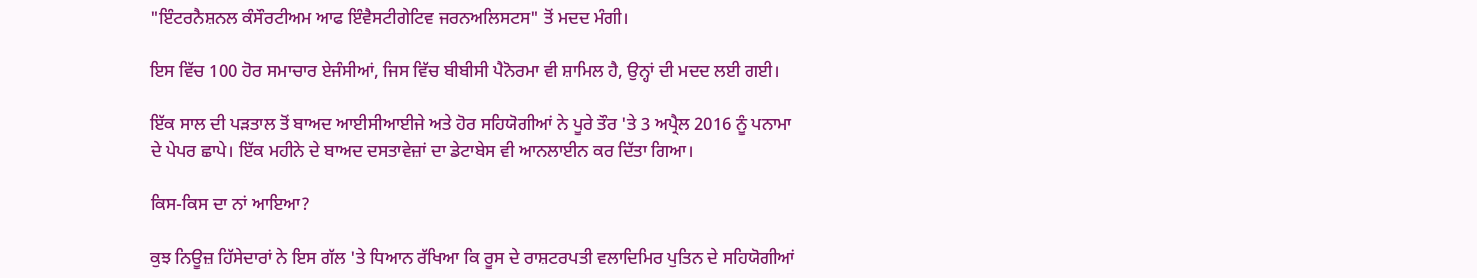"ਇੰਟਰਨੈਸ਼ਨਲ ਕੰਸੌਰਟੀਅਮ ਆਫ ਇੰਵੈਸਟੀਗੇਟਿਵ ਜਰਨਅਲਿਸਟਸ" ਤੋਂ ਮਦਦ ਮੰਗੀ।

ਇਸ ਵਿੱਚ 100 ਹੋਰ ਸਮਾਚਾਰ ਏਜੰਸੀਆਂ, ਜਿਸ ਵਿੱਚ ਬੀਬੀਸੀ ਪੈਨੋਰਮਾ ਵੀ ਸ਼ਾਮਿਲ ਹੈ, ਉਨ੍ਹਾਂ ਦੀ ਮਦਦ ਲਈ ਗਈ।

ਇੱਕ ਸਾਲ ਦੀ ਪੜਤਾਲ ਤੋਂ ਬਾਅਦ ਆਈਸੀਆਈਜੇ ਅਤੇ ਹੋਰ ਸਹਿਯੋਗੀਆਂ ਨੇ ਪੂਰੇ ਤੌਰ 'ਤੇ 3 ਅਪ੍ਰੈਲ 2016 ਨੂੰ ਪਨਾਮਾ ਦੇ ਪੇਪਰ ਛਾਪੇ। ਇੱਕ ਮਹੀਨੇ ਦੇ ਬਾਅਦ ਦਸਤਾਵੇਜ਼ਾਂ ਦਾ ਡੇਟਾਬੇਸ ਵੀ ਆਨਲਾਈਨ ਕਰ ਦਿੱਤਾ ਗਿਆ।

ਕਿਸ-ਕਿਸ ਦਾ ਨਾਂ ਆਇਆ?

ਕੁਝ ਨਿਊਜ਼ ਹਿੱਸੇਦਾਰਾਂ ਨੇ ਇਸ ਗੱਲ 'ਤੇ ਧਿਆਨ ਰੱਖਿਆ ਕਿ ਰੂਸ ਦੇ ਰਾਸ਼ਟਰਪਤੀ ਵਲਾਦਿਮਿਰ ਪੁਤਿਨ ਦੇ ਸਹਿਯੋਗੀਆਂ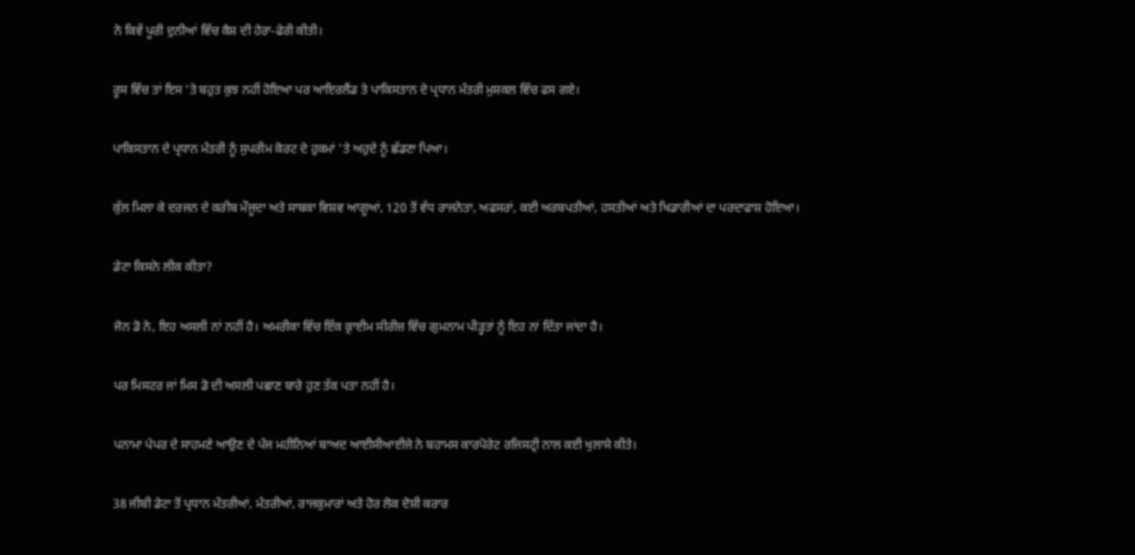ਨੇ ਕਿਵੇਂ ਪੂਰੀ ਦੁਨੀਆਂ ਵਿੱਚ ਕੈਸ਼ ਦੀ ਹੇਰਾ-ਫੇਰੀ ਕੀਤੀ।

ਰੂਸ ਵਿੱਚ ਤਾਂ ਇਸ 'ਤੇ ਬਹੁਤ ਕੁਝ ਨਹੀਂ ਹੋਇਆ ਪਰ ਆਇਰਲੈਂਡ ਤੇ ਪਾਕਿਸਤਾਨ ਦੇ ਪ੍ਰਧਾਨ ਮੰਤਰੀ ਮੁਸ਼ਕਲ ਵਿੱਚ ਫਸ ਗਏ।

ਪਾਕਿਸਤਾਨ ਦੇ ਪ੍ਰਧਾਨ ਮੰਤਰੀ ਨੂੰ ਸੁਪਰੀਮ ਕੋਰਟ ਦੇ ਹੁਕਮਾਂ 'ਤੇ ਅਹੁਦੇ ਨੂੰ ਛੱਡਣਾ ਪਿਆ।

ਕੁੱਲ ਮਿਲਾ ਕੇ ਦਰਜਨ ਦੇ ਕਰੀਬ ਮੌਜੂਦਾ ਅਤੇ ਸਾਬਕਾ ਵਿਸ਼ਵ ਆਗੂਆਂ, 120 ਤੋਂ ਵੱਧ ਰਾਜਨੇਤਾ, ਅਫਸਰਾਂ, ਕਈ ਅਰਬਪਤੀਆਂ, ਹਸਤੀਆਂ ਅਤੇ ਖਿਡਾਰੀਆਂ ਦਾ ਪਰਦਾਫਾਸ਼ ਹੋਇਆ।

ਡੇਟਾ ਕਿਸਨੇ ਲੀਕ ਕੀਤਾ?

ਜੋਨ ਡੋ ਨੇ, ਇਹ ਅਸਲੀ ਨਾਂ ਨਹੀਂ ਹੈ। ਅਮਰੀਕਾ ਵਿੱਚ ਇੱਕ ਕ੍ਰਾਈਮ ਸੀਰੀਜ਼ ਵਿੱਚ ਗੁਮਨਾਮ ਪੀੜ੍ਹਤਾਂ ਨੂੰ ਇਹ ਨਾਂ ਦਿੱਤਾ ਜਾਂਦਾ ਹੈ।

ਪਰ ਮਿਸਟਰ ਜਾਂ ਮਿਸ ਡੋ ਦੀ ਅਸਲੀ ਪਛਾਣ ਬਾਰੇ ਹੁਣ ਤੱਕ ਪਤਾ ਨਹੀਂ ਹੈ।

ਪਨਾਮਾ ਪੇਪਰ ਦੇ ਸਾਹਮਣੇ ਆਉਣ ਦੇ ਪੰਜ ਮਹੀਨਿਆਂ ਬਾਅਦ ਆਈਸੀਆਈਜੇ ਨੇ ਬਹਾਮਸ ਕਾਰਪੋਰੇਟ ਰਜਿਸਟ੍ਰੀ ਨਾਲ ਕਈ ਖੁਲਾਸੇ ਕੀਤੇ।

38 ਜੀਬੀ ਡੇਟਾ ਤੋਂ ਪ੍ਰਧਾਨ ਮੰਤਰੀਆਂ, ਮੰਤਰੀਆਂ, ਰਾਜਕੁਮਾਰਾਂ ਅਤੇ ਹੋਰ ਲੋਕ ਦੋਸ਼ੀ ਕਰਾਰ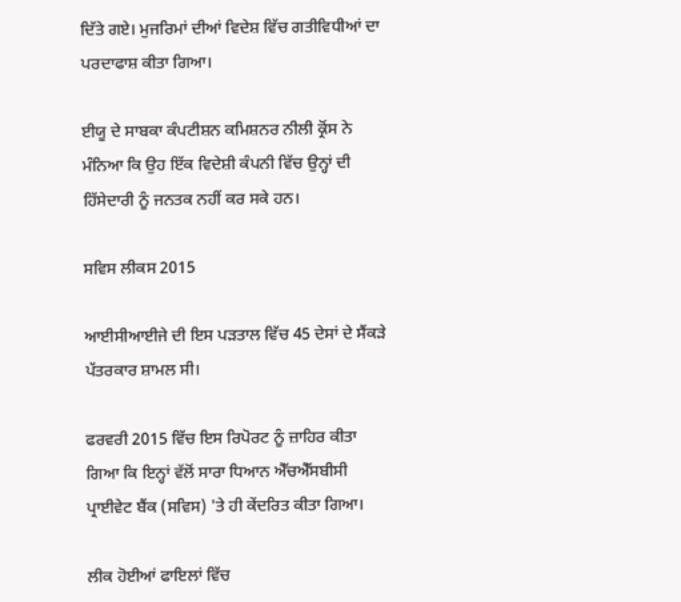ਦਿੱਤੇ ਗਏ। ਮੁਜਰਿਮਾਂ ਦੀਆਂ ਵਿਦੇਸ਼ ਵਿੱਚ ਗਤੀਵਿਧੀਆਂ ਦਾ ਪਰਦਾਫਾਸ਼ ਕੀਤਾ ਗਿਆ।

ਈਯੂ ਦੇ ਸਾਬਕਾ ਕੰਪਟੀਸ਼ਨ ਕਮਿਸ਼ਨਰ ਨੀਲੀ ਕ੍ਰੋਂਸ ਨੇ ਮੰਨਿਆ ਕਿ ਉਹ ਇੱਕ ਵਿਦੇਸ਼ੀ ਕੰਪਨੀ ਵਿੱਚ ਉਨ੍ਹਾਂ ਦੀ ਹਿੱਸੇਦਾਰੀ ਨੂੰ ਜਨਤਕ ਨਹੀਂ ਕਰ ਸਕੇ ਹਨ।

ਸਵਿਸ ਲੀਕਸ 2015

ਆਈਸੀਆਈਜੇ ਦੀ ਇਸ ਪੜਤਾਲ ਵਿੱਚ 45 ਦੇਸਾਂ ਦੇ ਸੈਂਕੜੇ ਪੱਤਰਕਾਰ ਸ਼ਾਮਲ ਸੀ।

ਫਰਵਰੀ 2015 ਵਿੱਚ ਇਸ ਰਿਪੋਰਟ ਨੂੰ ਜ਼ਾਹਿਰ ਕੀਤਾ ਗਿਆ ਕਿ ਇਨ੍ਹਾਂ ਵੱਲੋਂ ਸਾਰਾ ਧਿਆਨ ਐੱਚਐੱਸਬੀਸੀ ਪ੍ਰਾਈਵੇਟ ਬੈਂਕ (ਸਵਿਸ) 'ਤੇ ਹੀ ਕੇਂਦਰਿਤ ਕੀਤਾ ਗਿਆ।

ਲੀਕ ਹੋਈਆਂ ਫਾਇਲਾਂ ਵਿੱਚ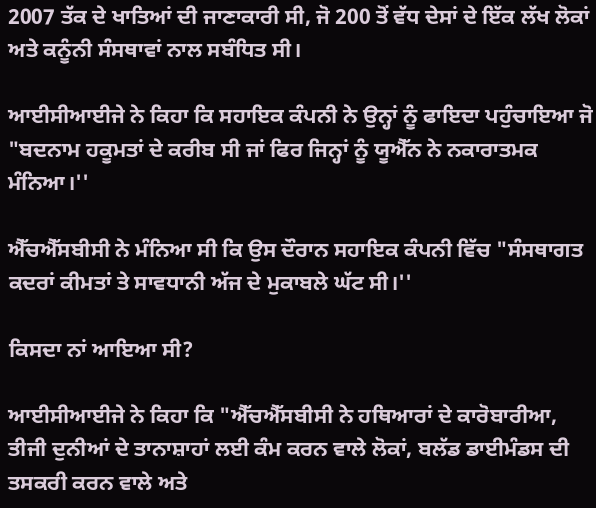2007 ਤੱਕ ਦੇ ਖਾਤਿਆਂ ਦੀ ਜਾਣਾਕਾਰੀ ਸੀ, ਜੋ 200 ਤੋਂ ਵੱਧ ਦੇਸਾਂ ਦੇ ਇੱਕ ਲੱਖ ਲੋਕਾਂ ਅਤੇ ਕਨੂੰਨੀ ਸੰਸਥਾਵਾਂ ਨਾਲ ਸਬੰਧਿਤ ਸੀ।

ਆਈਸੀਆਈਜੇ ਨੇ ਕਿਹਾ ਕਿ ਸਹਾਇਕ ਕੰਪਨੀ ਨੇ ਉਨ੍ਹਾਂ ਨੂੰ ਫਾਇਦਾ ਪਹੁੰਚਾਇਆ ਜੋ "ਬਦਨਾਮ ਹਕੂਮਤਾਂ ਦੇ ਕਰੀਬ ਸੀ ਜਾਂ ਫਿਰ ਜਿਨ੍ਹਾਂ ਨੂੰ ਯੂਐੱਨ ਨੇ ਨਕਾਰਾਤਮਕ ਮੰਨਿਆ।''

ਐੱਚਐੱਸਬੀਸੀ ਨੇ ਮੰਨਿਆ ਸੀ ਕਿ ਉਸ ਦੌਰਾਨ ਸਹਾਇਕ ਕੰਪਨੀ ਵਿੱਚ "ਸੰਸਥਾਗਤ ਕਦਰਾਂ ਕੀਮਤਾਂ ਤੇ ਸਾਵਧਾਨੀ ਅੱਜ ਦੇ ਮੁਕਾਬਲੇ ਘੱਟ ਸੀ।''

ਕਿਸਦਾ ਨਾਂ ਆਇਆ ਸੀ?

ਆਈਸੀਆਈਜੇ ਨੇ ਕਿਹਾ ਕਿ "ਐੱਚਐੱਸਬੀਸੀ ਨੇ ਹਥਿਆਰਾਂ ਦੇ ਕਾਰੋਬਾਰੀਆ, ਤੀਜੀ ਦੁਨੀਆਂ ਦੇ ਤਾਨਾਸ਼ਾਹਾਂ ਲਈ ਕੰਮ ਕਰਨ ਵਾਲੇ ਲੋਕਾਂ, ਬਲੱਡ ਡਾਈਮੰਡਸ ਦੀ ਤਸਕਰੀ ਕਰਨ ਵਾਲੇ ਅਤੇ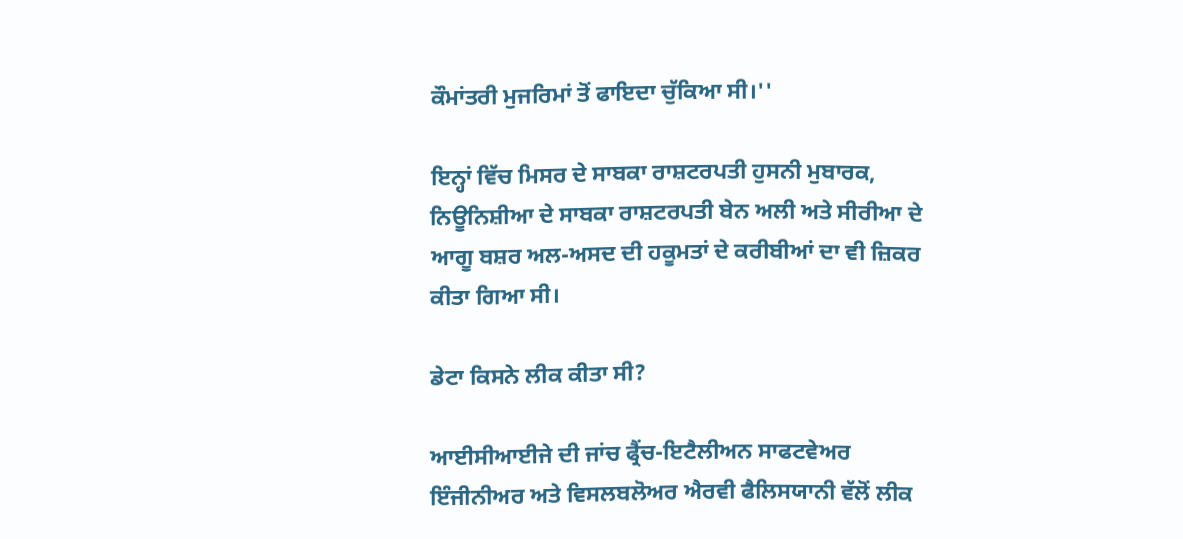ਕੌਮਾਂਤਰੀ ਮੁਜਰਿਮਾਂ ਤੋਂ ਫਾਇਦਾ ਚੁੱਕਿਆ ਸੀ।''

ਇਨ੍ਹਾਂ ਵਿੱਚ ਮਿਸਰ ਦੇ ਸਾਬਕਾ ਰਾਸ਼ਟਰਪਤੀ ਹੁਸਨੀ ਮੁਬਾਰਕ, ਨਿਊਨਿਸ਼ੀਆ ਦੇ ਸਾਬਕਾ ਰਾਸ਼ਟਰਪਤੀ ਬੇਨ ਅਲੀ ਅਤੇ ਸੀਰੀਆ ਦੇ ਆਗੂ ਬਸ਼ਰ ਅਲ-ਅਸਦ ਦੀ ਹਕੂਮਤਾਂ ਦੇ ਕਰੀਬੀਆਂ ਦਾ ਵੀ ਜ਼ਿਕਰ ਕੀਤਾ ਗਿਆ ਸੀ।

ਡੇਟਾ ਕਿਸਨੇ ਲੀਕ ਕੀਤਾ ਸੀ?

ਆਈਸੀਆਈਜੇ ਦੀ ਜਾਂਚ ਫ੍ਰੈਂਚ-ਇਟੈਲੀਅਨ ਸਾਫਟਵੇਅਰ ਇੰਜੀਨੀਅਰ ਅਤੇ ਵਿਸਲਬਲੋਅਰ ਐਰਵੀ ਫੈਲਿਸਯਾਨੀ ਵੱਲੋਂ ਲੀਕ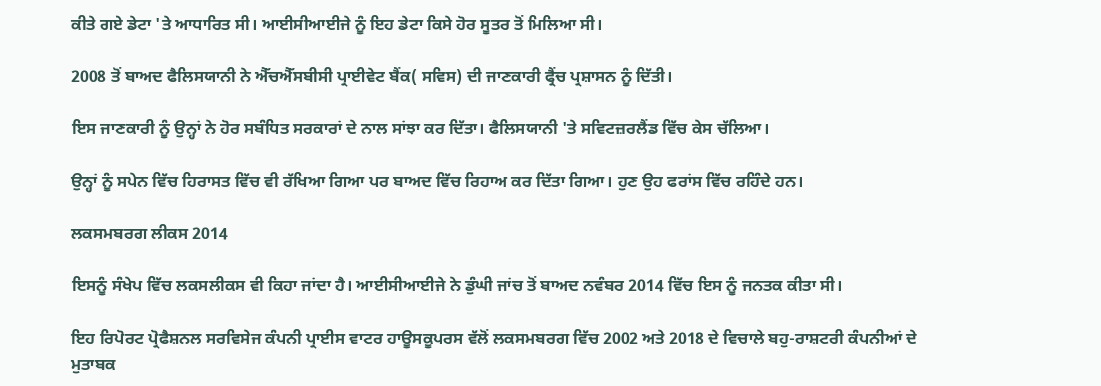ਕੀਤੇ ਗਏ ਡੇਟਾ 'ਤੇ ਆਧਾਰਿਤ ਸੀ। ਆਈਸੀਆਈਜੇ ਨੂੰ ਇਹ ਡੇਟਾ ਕਿਸੇ ਹੋਰ ਸੂਤਰ ਤੋਂ ਮਿਲਿਆ ਸੀ।

2008 ਤੋਂ ਬਾਅਦ ਫੈਲਿਸਯਾਨੀ ਨੇ ਐੱਚਐੱਸਬੀਸੀ ਪ੍ਰਾਈਵੇਟ ਬੈਂਕ( ਸਵਿਸ) ਦੀ ਜਾਣਕਾਰੀ ਫ੍ਰੈਂਚ ਪ੍ਰਸ਼ਾਸਨ ਨੂੰ ਦਿੱਤੀ।

ਇਸ ਜਾਣਕਾਰੀ ਨੂੰ ਉਨ੍ਹਾਂ ਨੇ ਹੋਰ ਸਬੰਧਿਤ ਸਰਕਾਰਾਂ ਦੇ ਨਾਲ ਸਾਂਝਾ ਕਰ ਦਿੱਤਾ। ਫੈਲਿਸਯਾਨੀ 'ਤੇ ਸਵਿਟਜ਼ਰਲੈਂਡ ਵਿੱਚ ਕੇਸ ਚੱਲਿਆ।

ਉਨ੍ਹਾਂ ਨੂੰ ਸਪੇਨ ਵਿੱਚ ਹਿਰਾਸਤ ਵਿੱਚ ਵੀ ਰੱਖਿਆ ਗਿਆ ਪਰ ਬਾਅਦ ਵਿੱਚ ਰਿਹਾਅ ਕਰ ਦਿੱਤਾ ਗਿਆ। ਹੁਣ ਉਹ ਫਰਾਂਸ ਵਿੱਚ ਰਹਿੰਦੇ ਹਨ।

ਲਕਸਮਬਰਗ ਲੀਕਸ 2014

ਇਸਨੂੰ ਸੰਖੇਪ ਵਿੱਚ ਲਕਸਲੀਕਸ ਵੀ ਕਿਹਾ ਜਾਂਦਾ ਹੈ। ਆਈਸੀਆਈਜੇ ਨੇ ਡੁੰਘੀ ਜਾਂਚ ਤੋਂ ਬਾਅਦ ਨਵੰਬਰ 2014 ਵਿੱਚ ਇਸ ਨੂੰ ਜਨਤਕ ਕੀਤਾ ਸੀ।

ਇਹ ਰਿਪੋਰਟ ਪ੍ਰੋਫੈਸ਼ਨਲ ਸਰਵਿਸੇਜ ਕੰਪਨੀ ਪ੍ਰਾਈਸ ਵਾਟਰ ਹਾਊਸਕੂਪਰਸ ਵੱਲੋਂ ਲਕਸਮਬਰਗ ਵਿੱਚ 2002 ਅਤੇ 2018 ਦੇ ਵਿਚਾਲੇ ਬਹੁ-ਰਾਸ਼ਟਰੀ ਕੰਪਨੀਆਂ ਦੇ ਮੁਤਾਬਕ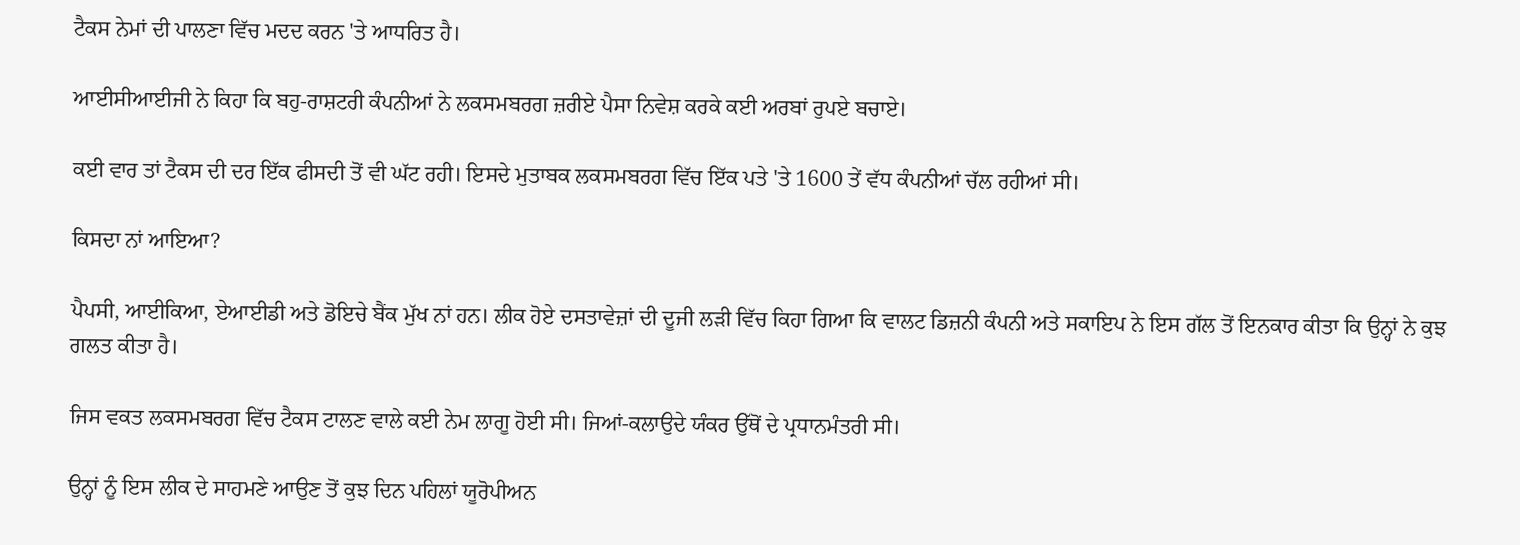ਟੈਕਸ ਨੇਮਾਂ ਦੀ ਪਾਲਣਾ ਵਿੱਚ ਮਦਦ ਕਰਨ 'ਤੇ ਆਧਰਿਤ ਹੈ।

ਆਈਸੀਆਈਜੀ ਨੇ ਕਿਹਾ ਕਿ ਬਹੁ-ਰਾਸ਼ਟਰੀ ਕੰਪਨੀਆਂ ਨੇ ਲਕਸਮਬਰਗ ਜ਼ਰੀਏ ਪੈਸਾ ਨਿਵੇਸ਼ ਕਰਕੇ ਕਈ ਅਰਬਾਂ ਰੁਪਏ ਬਚਾਏ।

ਕਈ ਵਾਰ ਤਾਂ ਟੈਕਸ ਦੀ ਦਰ ਇੱਕ ਫੀਸਦੀ ਤੋਂ ਵੀ ਘੱਟ ਰਹੀ। ਇਸਦੇ ਮੁਤਾਬਕ ਲਕਸਮਬਰਗ ਵਿੱਚ ਇੱਕ ਪਤੇ 'ਤੇ 1600 ਤੇਂ ਵੱਧ ਕੰਪਨੀਆਂ ਚੱਲ ਰਹੀਆਂ ਸੀ।

ਕਿਸਦਾ ਨਾਂ ਆਇਆ?

ਪੈਪਸੀ, ਆਈਕਿਆ, ਏਆਈਡੀ ਅਤੇ ਡੋਇਚੇ ਬੈਂਕ ਮੁੱਖ ਨਾਂ ਹਨ। ਲੀਕ ਹੋਏ ਦਸਤਾਵੇਜ਼ਾਂ ਦੀ ਦੂਜੀ ਲੜੀ ਵਿੱਚ ਕਿਹਾ ਗਿਆ ਕਿ ਵਾਲਟ ਡਿਜ਼ਨੀ ਕੰਪਨੀ ਅਤੇ ਸਕਾਇਪ ਨੇ ਇਸ ਗੱਲ ਤੋਂ ਇਨਕਾਰ ਕੀਤਾ ਕਿ ਉਨ੍ਹਾਂ ਨੇ ਕੁਝ ਗਲਤ ਕੀਤਾ ਹੈ।

ਜਿਸ ਵਕਤ ਲਕਸਮਬਰਗ ਵਿੱਚ ਟੈਕਸ ਟਾਲਣ ਵਾਲੇ ਕਈ ਨੇਮ ਲਾਗੂ ਹੋਈ ਸੀ। ਜਿਆਂ-ਕਲਾਉਦੇ ਯੰਕਰ ਉੱਥੋਂ ਦੇ ਪ੍ਰਧਾਨਮੰਤਰੀ ਸੀ।

ਉਨ੍ਹਾਂ ਨੂੰ ਇਸ ਲੀਕ ਦੇ ਸਾਹਮਣੇ ਆਉਣ ਤੋਂ ਕੁਝ ਦਿਨ ਪਹਿਲਾਂ ਯੂਰੋਪੀਅਨ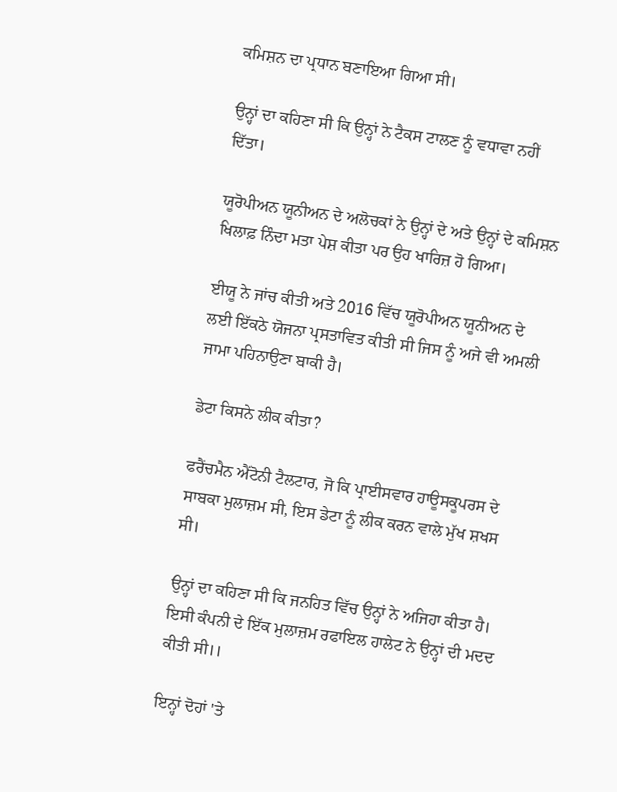ਕਮਿਸ਼ਨ ਦਾ ਪ੍ਰਧਾਨ ਬਣਾਇਆ ਗਿਆ ਸੀ।

ਉਨ੍ਹਾਂ ਦਾ ਕਹਿਣਾ ਸੀ ਕਿ ਉਨ੍ਹਾਂ ਨੇ ਟੈਕਸ ਟਾਲਣ ਨੂੰ ਵਧਾਵਾ ਨਹੀਂ ਦਿੱਤਾ।

ਯੂਰੋਪੀਅਨ ਯੂਨੀਅਨ ਦੇ ਅਲੋਚਕਾਂ ਨੇ ਉਨ੍ਹਾਂ ਦੇ ਅਤੇ ਉਨ੍ਹਾਂ ਦੇ ਕਮਿਸ਼ਨ ਖਿਲਾਫ਼ ਨਿੰਦਾ ਮਤਾ ਪੇਸ਼ ਕੀਤਾ ਪਰ ਉਹ ਖਾਰਿਜ਼ ਹੋ ਗਿਆ।

ਈਯੂ ਨੇ ਜਾਂਚ ਕੀਤੀ ਅਤੇ 2016 ਵਿੱਚ ਯੂਰੋਪੀਅਨ ਯੂਨੀਅਨ ਦੇ ਲਈ ਇੱਕਠੇ ਯੋਜਨਾ ਪ੍ਰਸਤਾਵਿਤ ਕੀਤੀ ਸੀ ਜਿਸ ਨੂੰ ਅਜੇ ਵੀ ਅਮਲੀ ਜਾਮਾ ਪਹਿਨਾਉਣਾ ਬਾਕੀ ਹੈ।

ਡੇਟਾ ਕਿਸਨੇ ਲੀਕ ਕੀਤਾ?

ਫਰੈਂਚਮੈਨ ਐਂਟੋਨੀ ਟੈਲਟਾਰ, ਜੋ ਕਿ ਪ੍ਰਾਈਸਵਾਰ ਹਾਊਸਕੂਪਰਸ ਦੇ ਸਾਬਕਾ ਮੁਲਾਜ਼ਮ ਸੀ, ਇਸ ਡੇਟਾ ਨੂੰ ਲੀਕ ਕਰਨ ਵਾਲੇ ਮੁੱਖ ਸ਼ਖਸ ਸੀ।

ਉਨ੍ਹਾਂ ਦਾ ਕਹਿਣਾ ਸੀ ਕਿ ਜਨਹਿਤ ਵਿੱਚ ਉਨ੍ਹਾਂ ਨੇ ਅਜਿਹਾ ਕੀਤਾ ਹੈ। ਇਸੀ ਕੰਪਨੀ ਦੇ ਇੱਕ ਮੁਲਾਜ਼ਮ ਰਫਾਇਲ ਹਾਲੇਟ ਨੇ ਉਨ੍ਹਾਂ ਦੀ ਮਦਦ ਕੀਤੀ ਸੀ।।

ਇਨ੍ਹਾਂ ਦੋਹਾਂ 'ਤੇ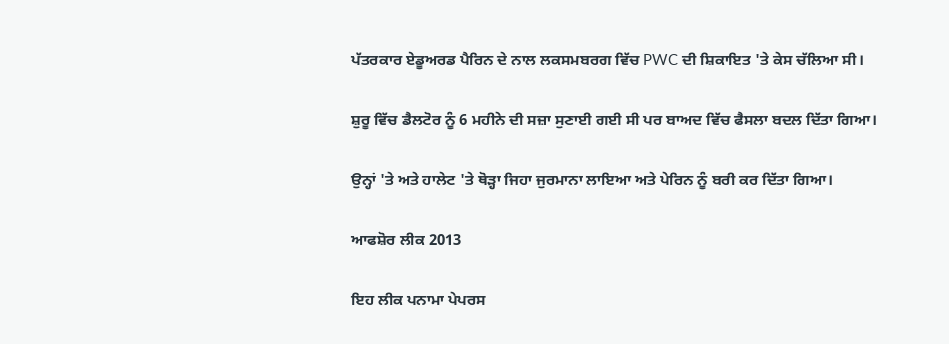ਪੱਤਰਕਾਰ ਏਡੂਅਰਡ ਪੈਰਿਨ ਦੇ ਨਾਲ ਲਕਸਮਬਰਗ ਵਿੱਚ PWC ਦੀ ਸ਼ਿਕਾਇਤ 'ਤੇ ਕੇਸ ਚੱਲਿਆ ਸੀ।

ਸ਼ੁਰੂ ਵਿੱਚ ਡੈਲਟੋਰ ਨੂੰ 6 ਮਹੀਨੇ ਦੀ ਸਜ਼ਾ ਸੁਣਾਈ ਗਈ ਸੀ ਪਰ ਬਾਅਦ ਵਿੱਚ ਫੈਸਲਾ ਬਦਲ ਦਿੱਤਾ ਗਿਆ।

ਉਨ੍ਹਾਂ 'ਤੇ ਅਤੇ ਹਾਲੇਟ 'ਤੇ ਥੋੜ੍ਹਾ ਜਿਹਾ ਜੁਰਮਾਨਾ ਲਾਇਆ ਅਤੇ ਪੇਰਿਨ ਨੂੰ ਬਰੀ ਕਰ ਦਿੱਤਾ ਗਿਆ।

ਆਫਸ਼ੋਰ ਲੀਕ 2013

ਇਹ ਲੀਕ ਪਨਾਮਾ ਪੇਪਰਸ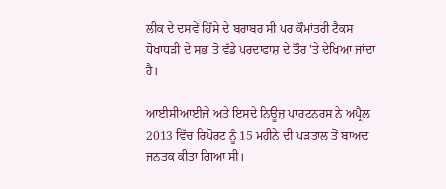ਲੀਕ ਦੇ ਦਸਵੇਂ ਹਿੱਸੇ ਦੇ ਬਰਾਬਰ ਸੀ ਪਰ ਕੌਮਾਂਤਰੀ ਟੈਕਸ ਧੋਖਾਧੜੀ ਦੇ ਸਭ ਤੋ ਵੱਡੇ ਪਰਦਾਫਾਸ਼ ਦੇ ਤੌਰ 'ਤੇ ਦੇਖਿਆ ਜਾਂਦਾ ਹੈ।

ਆਈਸੀਆਈਜੇ ਅਤੇ ਇਸਦੇ ਨਿਊਜ਼ ਪਾਰਟਨਰਸ ਨੇ ਅਪ੍ਰੈਲ 2013 ਵਿੱਚ ਰਿਪੋਰਟ ਨੂੰ 15 ਮਹੀਨੇ ਦੀ ਪੜਤਾਲ ਤੋਂ ਬਾਅਦ ਜਨਤਕ ਕੀਤਾ ਗਿਆ ਸੀ।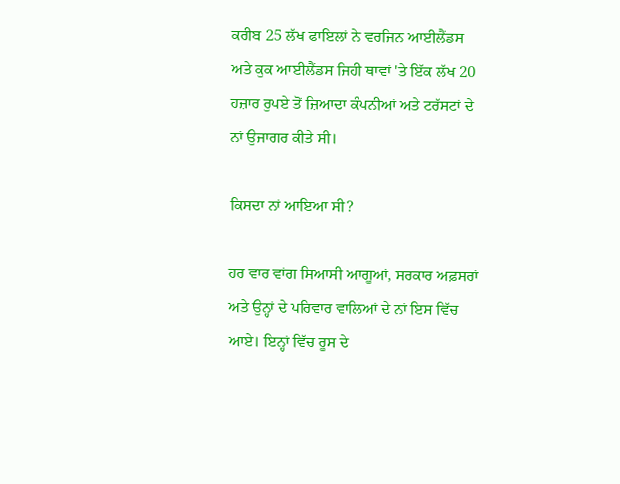ਕਰੀਬ 25 ਲੱਖ ਫਾਇਲਾਂ ਨੇ ਵਰਜਿਨ ਆਈਲੈਂਡਸ ਅਤੇ ਕੁਕ ਆਈਲੈਂਡਸ ਜਿਹੀ ਥਾਵਾਂ 'ਤੇ ਇੱਕ ਲੱਖ 20 ਹਜ਼ਾਰ ਰੁਪਏ ਤੋਂ ਜ਼ਿਆਦਾ ਕੰਪਨੀਆਂ ਅਤੇ ਟਰੱਸਟਾਂ ਦੇ ਨਾਂ ਉਜਾਗਰ ਕੀਤੇ ਸੀ।

ਕਿਸਦਾ ਨਾਂ ਆਇਆ ਸੀ?

ਹਰ ਵਾਰ ਵਾਂਗ ਸਿਆਸੀ ਆਗੂਆਂ, ਸਰਕਾਰ ਅਫ਼ਸਰਾਂ ਅਤੇ ਉਨ੍ਹਾਂ ਦੇ ਪਰਿਵਾਰ ਵਾਲਿਆਂ ਦੇ ਨਾਂ ਇਸ ਵਿੱਚ ਆਏ। ਇਨ੍ਹਾਂ ਵਿੱਚ ਰੂਸ ਦੇ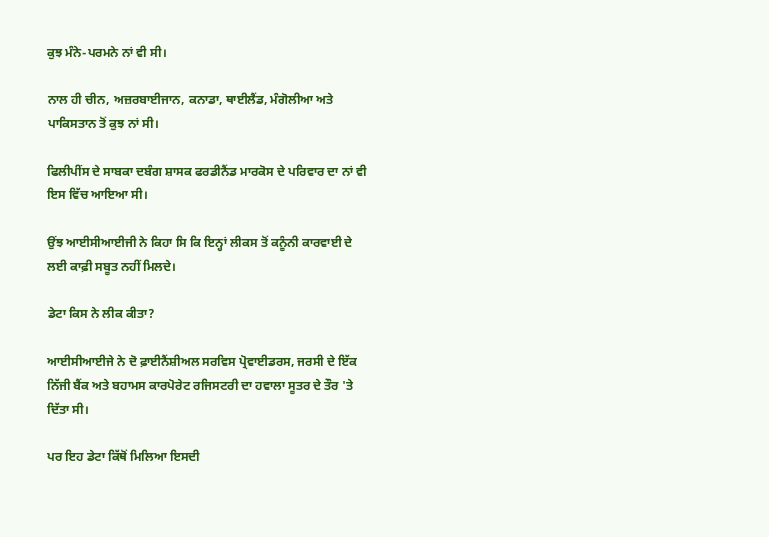ਕੁਝ ਮੰਨੇ-ਪਰਮਨੇ ਨਾਂ ਵੀ ਸੀ।

ਨਾਲ ਹੀ ਚੀਨ, ਅਜ਼ਰਬਾਈਜਾਨ, ਕਨਾਡਾ, ਥਾਈਲੈਂਡ, ਮੰਗੋਲੀਆ ਅਤੇ ਪਾਕਿਸਤਾਨ ਤੋਂ ਕੁਝ ਨਾਂ ਸੀ।

ਫਿਲੀਪੀਂਸ ਦੇ ਸਾਬਕਾ ਦਬੰਗ ਸ਼ਾਸਕ ਫਰਡੀਨੈਂਡ ਮਾਰਕੋਸ ਦੇ ਪਰਿਵਾਰ ਦਾ ਨਾਂ ਵੀ ਇਸ ਵਿੱਚ ਆਇਆ ਸੀ।

ਉਂਝ ਆਈਸੀਆਈਜੀ ਨੇ ਕਿਹਾ ਸਿ ਕਿ ਇਨ੍ਹਾਂ ਲੀਕਸ ਤੋਂ ਕਨੂੰਨੀ ਕਾਰਵਾਈ ਦੇ ਲਈ ਕਾਫ਼ੀ ਸਬੂਤ ਨਹੀਂ ਮਿਲਦੇ।

ਡੇਟਾ ਕਿਸ ਨੇ ਲੀਕ ਕੀਤਾ?

ਆਈਸੀਆਈਜੇ ਨੇ ਦੋ ਫ਼ਾਈਨੈਂਸ਼ੀਅਲ ਸਰਵਿਸ ਪ੍ਰੋਵਾਈਡਰਸ, ਜਰਸੀ ਦੇ ਇੱਕ ਨਿੱਜੀ ਬੈਂਕ ਅਤੇ ਬਹਾਮਸ ਕਾਰਪੋਰੇਟ ਰਜਿਸਟਰੀ ਦਾ ਹਵਾਲਾ ਸੂਤਰ ਦੇ ਤੌਰ 'ਤੇ ਦਿੱਤਾ ਸੀ।

ਪਰ ਇਹ ਡੇਟਾ ਕਿੱਥੋਂ ਮਿਲਿਆ ਇਸਦੀ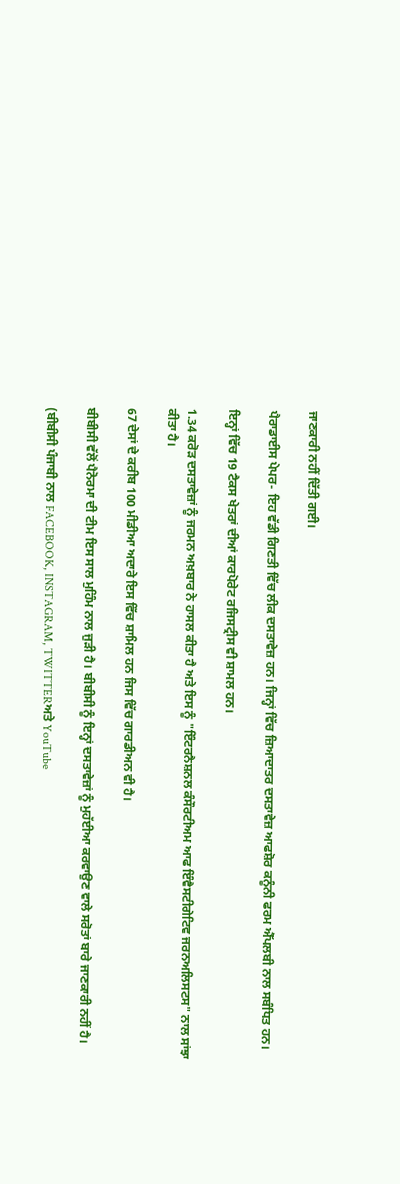ਜਾਣਕਾਰੀ ਨਹੀਂ ਦਿੱਤੀ ਗਈ।

ਪੈਰਾਡਾਈਸ ਪੇਪਰ- ਇਹ ਵੱਡੀ ਗਿਣਤੀ ਵਿੱਚ ਲੀਕ ਦਸਤਾਵੇਜ਼ ਹਨ। ਜਿਨ੍ਹਾਂ ਵਿੱਚ ਜ਼ਿਆਦਾਤਰ ਦਸਤਾਵੇਜ਼ ਆਫਸ਼ੋਰ ਕਨੂੰਨੀ ਫਰਮ ਐੱਪਲਬੀ ਨਾਲ ਸਬੰਧਿਤ ਹਨ।

ਇਨ੍ਹਾਂ ਵਿੱਚ 19 ਟੈਕਸ ਖੇਤਰਾਂ ਦੀਆਂ ਕਾਰਪੋਰੇਟ ਰਜਿਸਟ੍ਰੀਸ ਵੀ ਸ਼ਾਮਲ ਹਨ।

1.34 ਕਰੋੜ ਦਸਤਾਵੇਜ਼ਾਂ ਨੂੰ ਜਰਮਨ ਅਖ਼ਬਾਰ ਨੇ ਹਾਸਲ ਕੀਤਾ ਹੈ ਅਤੇ ਇਸ ਨੂੰ "ਇੰਟਰਨੈਸ਼ਨਲ ਕੰਸੌਰਟੀਅਮ ਆਫ ਇੰਵੈਸਟੀਗੇਟਿਵ ਜਰਨਅਲਿਸਟਸ" ਨਾਲ ਸਾਂਝਾ ਕੀਤਾ ਹੈ।

67 ਦੇਸਾਂ ਦੇ ਕਰੀਬ 100 ਮੀਡੀਆ ਅਦਾਰੇ ਇਸ ਵਿੱਚ ਸ਼ਾਮਿਲ ਹਨ ਜਿਸ ਵਿੱਚ ਗਾਰਡੀਅਨ ਵੀ ਹੈ।

ਬੀਬੀਸੀ ਵੱਲੋਂ ਪੈਨੋਰਮਾ ਦੀ ਟੀਮ ਇਸ ਸਾਲ ਮੁਹਿੰਮ ਨਾਲ ਜੁੜੀ ਹੈ। ਬੀਬੀਸੀ ਨੂੰ ਇਨ੍ਹਾਂ ਦਸਤਾਵੇਜ਼ਾਂ ਨੂੰ ਮੁਹੱਈਆ ਕਰਵਾਉਣ ਵਾਲੇ ਸਰੋਤਾਂ ਬਾਰੇ ਜਾਣਕਾਰੀ ਨਹੀਂ ਹੈ।

(ਬੀਬੀਸੀ ਪੰਜਾਬੀ ਨਾਲ FACEBOOK, INSTAGRAM, TWITTERਅਤੇ YouTube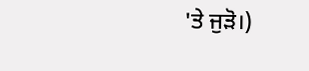'ਤੇ ਜੁੜੋ।)